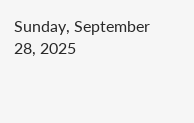Sunday, September 28, 2025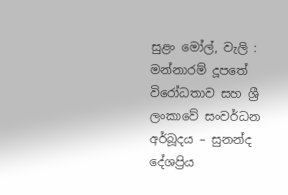සුළං මෝල්, වැලි : මන්නාරම් දූපතේ විරෝධතාව සහ ශ්‍රී ලංකාවේ සංවර්ධන අර්බූදය – සුනන්ද දේශප්‍රිය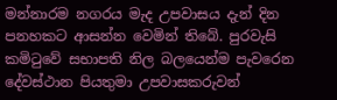මන්නාරම නගරය මැද උපවාසය දැන් දින පනහකට ආසන්න වෙමින් තිබේ. පුරවැසි කමිටුවේ සභාපති නිල බලයෙන්ම පැවරෙන දේවස්ථාන පියතුමා උපවාසකරුවන්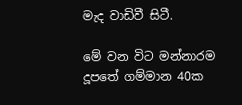මැද වාඩිවී සිටී.

මේ වන විට මන්නාරම දූපතේ ගම්මාන 40ක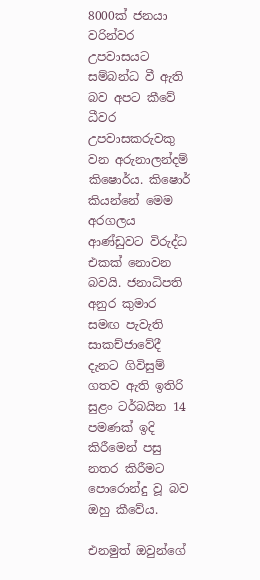8000ක් ජනයා වරින්වර උපවාසයට සම්බන්ධ වී ඇති බව අපට කීවේ ධීවර උපවාසකරුවකු වන අරුනාලන්දම් කිෂොර්ය. කිෂොර් කියන්නේ මෙම අරගලය ආණ්ඩුවට විරුද්ධ එකක් නොවන බවයි. ජනාධිපති අනුර කුමාර සමඟ පැවැති සාකච්ජාවේදී දැනට ගිවිසුම් ගතව ඇති ඉතිරි සුළං ටර්බයින 14 පමණක් ඉදි කිරීමෙන් පසු නතර කිරීමට පොරොන්දු වූ බව ඔහු කීවේය.

එනමුත් ඔවුන්ගේ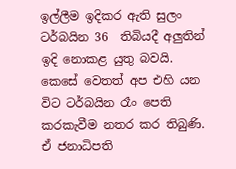ඉල්ලීම ඉදිකර ඇති සුලං ටර්බයින 36  තිබියදී අලුතින් ඉදි නොකළ යුතු බවයි. කෙසේ වෙතත් අප එහි යන විට ටර්බයින රෑං පෙති කරකැවීම නතර කර තිබුණි. ඒ ජනාධිපති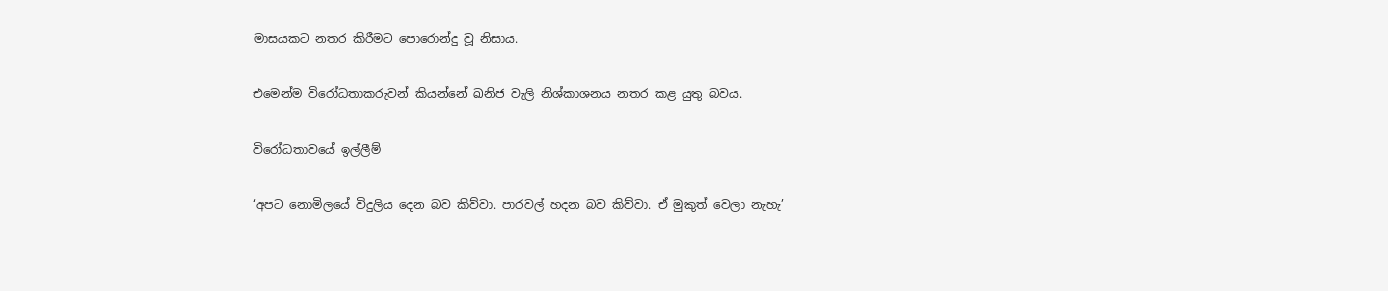මාසයකට නතර කිරීමට පොරොන්දු වූ නිසාය.

එමෙන්ම විරෝධතාකරුවන් කියන්නේ ඛනිජ වැලි නිශ්කාශනය නතර කළ යුතු බවය.

විරෝධතාවයේ ඉල්ලීම්

‘අපට නොමිලයේ විදුලිය දෙන බව කිව්වා. පාරවල් හදන බව කිව්වා. ඒ මුකුත් වෙලා නැහැ’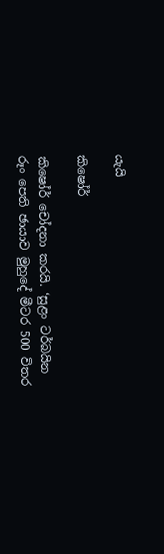යැයි

කිෂෝර්

කිෂෝර් චෝදනා කරයි. ‘සුළං ටර්බයින රූං පෙති ඡායාව මුහුදේ මීටර 500 විතර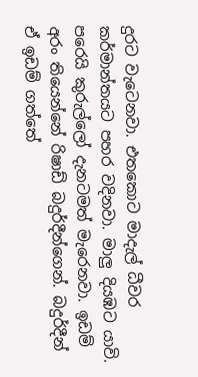දුරට වැටෙනවා. එතකොට මාදැල් ධීවර කර්මාන්තයට පහර වදිනවා. මාලු දියඹට යාවි. පරෙයි කුරුල්ලෝ දැනටමත් මැරෙනවා. ඉඩම් අරං තියෙන්නේ රිෂාඩ් බදුර්දීන්ගෙන්. බදුර්දීන් ඒ ඉඩම් ගත්තේ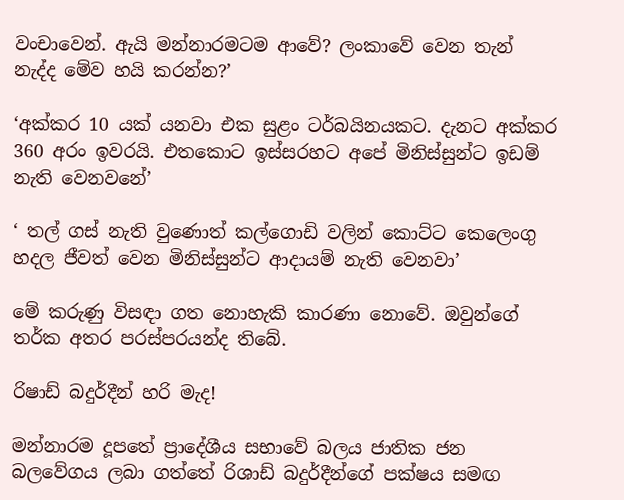වංචාවෙන්. ඇයි මන්නාරමටම ආවේ? ලංකාවේ වෙන තැන් නැද්ද මේව හයි කරන්න?’

‘අක්කර 10 යක් යනවා එක සුළං ටර්බයිනයකට. දැනට අක්කර 360 අරං ඉවරයි. එතකොට ඉස්සරහට අපේ මිනිස්සුන්ට ඉඩම් නැති වෙනවනේ’

‘ තල් ගස් නැති වුණොත් කල්ගොඩි වලින් කොට්ට කෙලෙංගු හදල ජීවත් වෙන මිනිස්සුන්ට ආදායම් නැති වෙනවා’

මේ කරුණු විසඳා ගත නොහැකි කාරණා නොවේ. ඔවුන්ගේ තර්ක අතර පරස්පරයන්ද තිබේ.

රිෂාඩ් බදුර්දීන් හරි මැද!

මන්නාරම දූපතේ ප්‍රාදේශීය සභාවේ බලය ජාතික ජන බලවේගය ලබා ගත්තේ රිශාඩ් බදුර්දීන්ගේ පක්ෂය සමඟ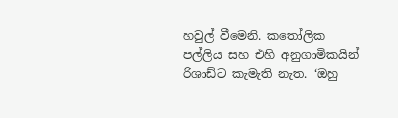හවුල් වීමෙනි. කතෝලික පල්ලිය සහ එහි අනුගාමිකයින් රිශාඩ්ට කැමැති නැත. ‘ඔහු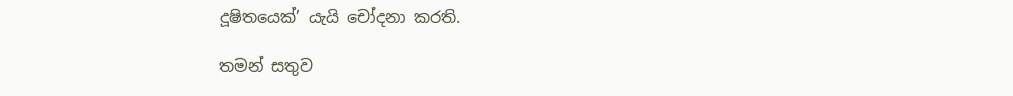දූෂිතයෙක්’ යැයි චෝදනා කරති.

තමන් සතුව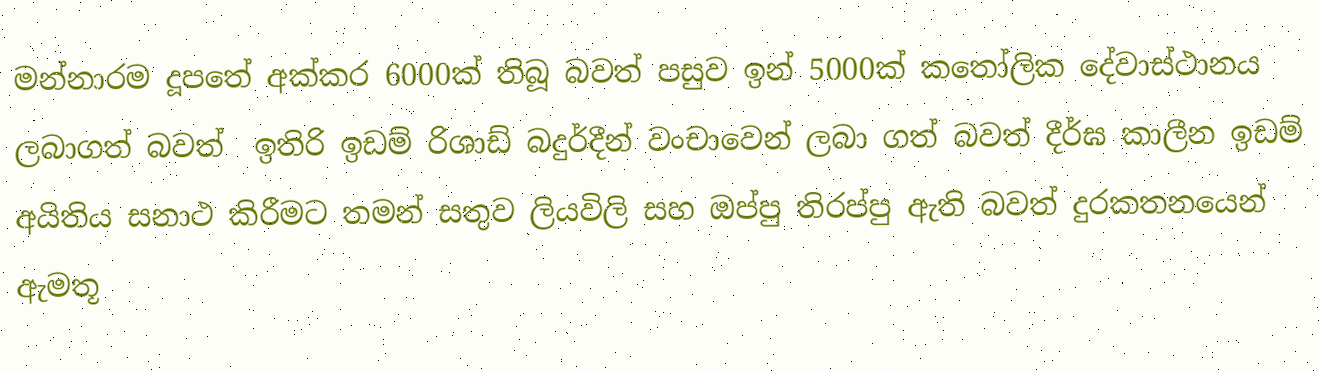මන්නාරම දූපතේ අක්කර 6000ක් තිබූ බවත් පසුව ඉන් 5000ක් කතෝලික දේවාස්ථානය ලබාගත් බවත්  ඉතිරි ඉඩම් රිශාඩ් බදුර්දීන් වංචාවෙන් ලබා ගත් බවත් දීර්ඝ කාලීන ඉඩම් අයිතිය සනාථ කිරීමට තමන් සතුව ලියවිලි සහ ඔප්පු තිරප්පු ඇති බවත් දුරකතනයෙන් ඇමතූ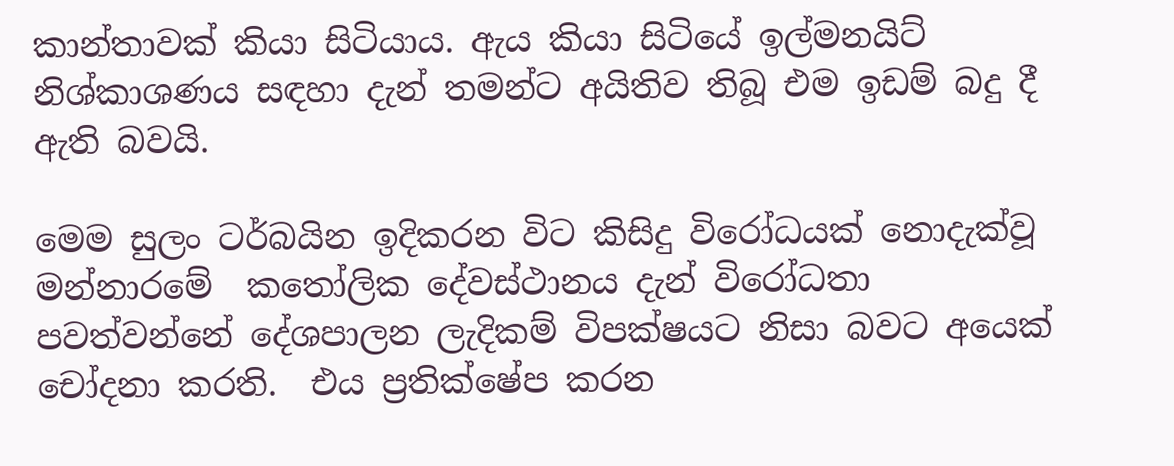කාන්තාවක් කියා සිටියාය. ඇය කියා සිටියේ ඉල්මනයිට් නිශ්කාශණය සඳහා දැන් තමන්ට අයිතිව තිබූ එම ඉඩම් බදු දී ඇති බවයි.

මෙම සුලං ටර්බයින ඉදිකරන විට කිසිදු විරෝධයක් නොදැක්වූ  මන්නාරමේ  කතෝලික දේවස්ථානය දැන් විරෝධතා පවත්වන්නේ දේශපාලන ලැදිකම් විපක්ෂයට නිසා බවට අයෙක් චෝදනා කරති.  එය ප්‍රතික්ෂේප කරන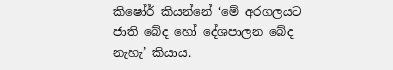කිෂෝර් කියන්නේ ‘මේ අරගලයට ජාති බේද හෝ දේශපාලන බේද නැහැ’ කියාය.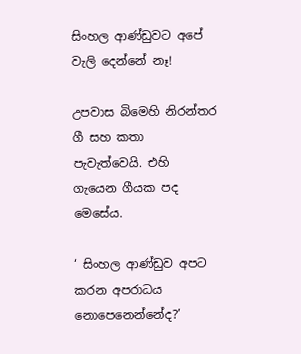සිංහල ආණ්ඩුවට අපේ වැලි දෙන්නේ නෑ!

උපවාස බිමෙහි නිරන්තර ගී සහ කතා පැවැත්වෙයි. එහි ගැයෙන ගීයක පද මෙසේය.

‘ සිංහල ආණ්ඩුව අපට කරන අපරාධය නොපෙනෙන්නේද?’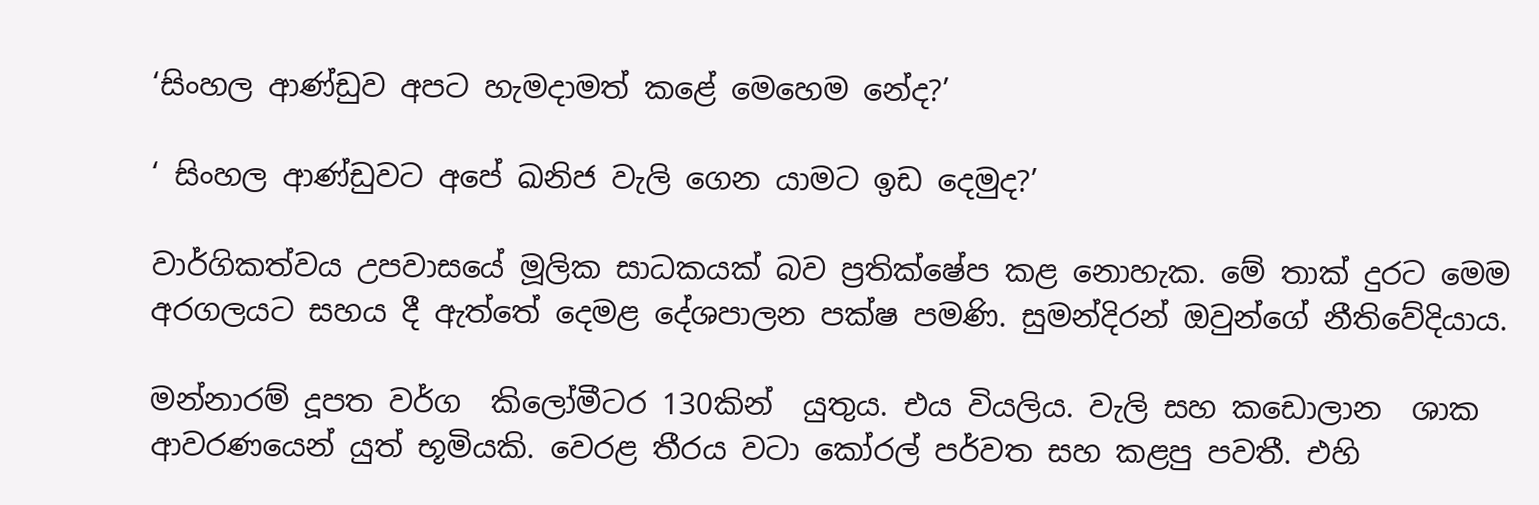‘සිංහල ආණ්ඩුව අපට හැමදාමත් කළේ මෙහෙම නේද?’

‘ සිංහල ආණ්ඩුවට අපේ ඛනිජ වැලි ගෙන යාමට ඉඩ දෙමුද?’

වාර්ගිකත්වය උපවාසයේ මූලික සාධකයක් බව ප්‍රතික්ෂේප කළ නොහැක. මේ තාක් දුරට මෙම අරගලයට සහය දී ඇත්තේ දෙමළ දේශපාලන පක්ෂ පමණි. සුමන්දිරන් ඔවුන්ගේ නීතිවේදියාය.

මන්නාරම් දූපත වර්ග  කිලෝමීටර 130කින්  යුතුය. එය වියලිය. වැලි සහ කඩොලාන  ශාක ආවරණයෙන් යුත් භූමියකි. වෙරළ තීරය වටා කෝරල් පර්වත සහ කළපු පවතී. එහි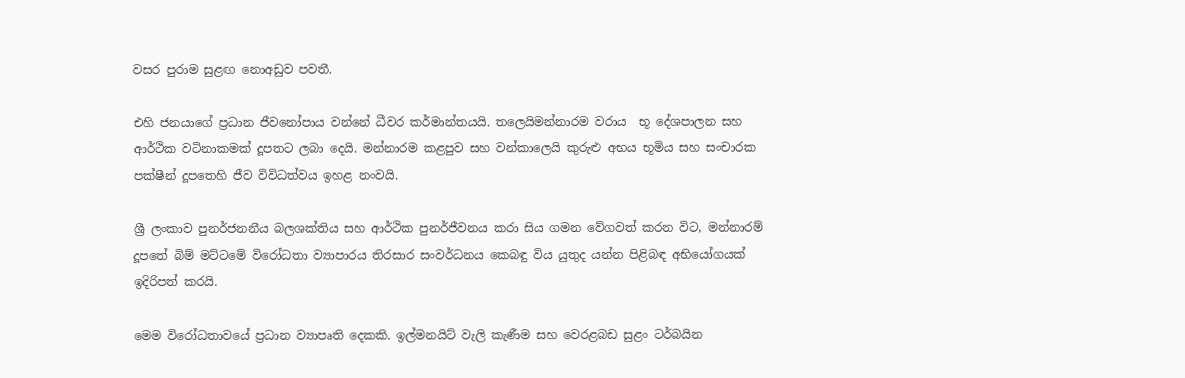වසර පුරාම සුළඟ නොඅඩුව පවතී.

එහි ජනයාගේ ප්‍රධාන ජීවනෝපාය වන්නේ ධීවර කර්මාන්තයයි. තලෙයිමන්නාරම වරාය  භූ දේශපාලන සහ ආර්ථික වටිනාකමක් දූපතට ලබා දෙයි. මන්නාරම කළපුව සහ වන්කාලෙයි කුරුළු අභය භූමිය සහ සංචාරක පක්ෂීන් දූපතෙහි ජීව විවිධත්වය ඉහළ නංවයි.

ශ්‍රී ලංකාව පුනර්ජනනීය බලශක්තිය සහ ආර්ථික පුනර්ජීවනය කරා සිය ගමන වේගවත් කරන විට, මන්නාරම් දූපතේ බිම් මට්ටමේ විරෝධතා ව්‍යාපාරය තිරසාර සංවර්ධනය කෙබඳු විය යුතුද යන්න පිළිබඳ අභියෝගයක් ඉදිරිපත් කරයි.

මෙම විරෝධතාවයේ ප්‍රධාන ව්‍යාපෘති දෙකකි. ඉල්මනයිට් වැලි කැණීම සහ වෙරළබඩ සුළං ටර්බයින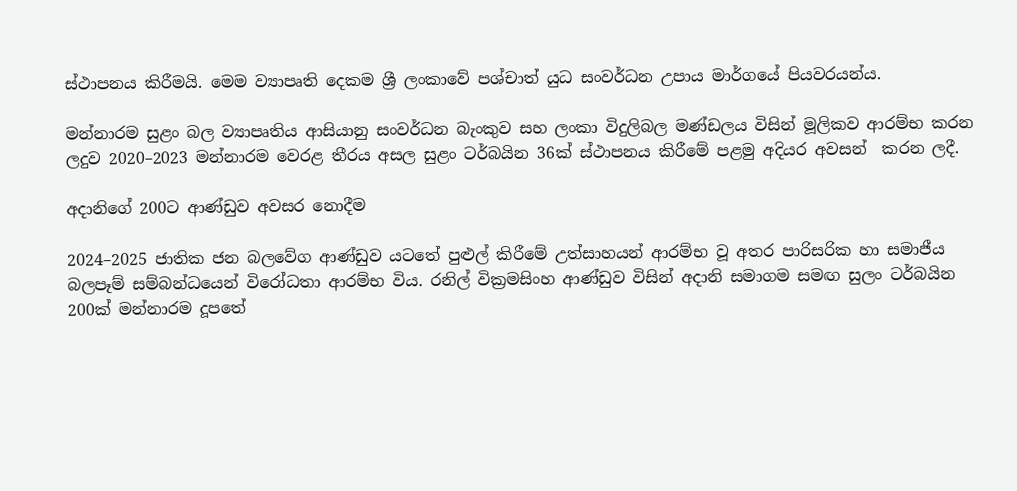ස්ථාපනය කිරීමයි. මෙම ව්‍යාපෘති දෙකම ශ්‍රී ලංකාවේ පශ්චාත් යුධ සංවර්ධන උපාය මාර්ගයේ පියවරයන්ය.

මන්නාරම සුළං බල ව්‍යාපෘතිය ආසියානු සංවර්ධන බැංකුව සහ ලංකා විදුලිබල මණ්ඩලය විසින් මූලිකව ආරම්භ කරන ලදුව 2020–2023 මන්නාරම වෙරළ තීරය අසල සුළං ටර්බයින 36ක් ස්ථාපනය කිරීමේ පළමු අදියර අවසන්  කරන ලදී.

අදානිගේ 200ට ආණ්ඩුව අවසර නොදීම

2024–2025 ජාතික ජන බලවේග ආණ්ඩුව යටතේ පුළුල් කිරීමේ උත්සාහයන් ආරම්භ වූ අතර පාරිසරික හා සමාජීය බලපෑම් සම්බන්ධයෙන් විරෝධතා ආරම්භ විය. රනිල් වික්‍රමසිංහ ආණ්ඩුව විසින් අදානි සමාගම සමඟ සුලං ටර්බයින 200ක් මන්නාරම දූපතේ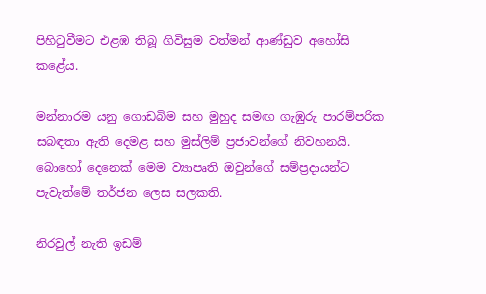පිහිටුවීමට එළඹ තිබූ ගිවිසුම වත්මන් ආණ්ඩුව අහෝසි කළේය.

මන්නාරම යනු ගොඩබිම සහ මුහුද සමඟ ගැඹුරු පාරම්පරික සබඳතා ඇති දෙමළ සහ මුස්ලිම් ප්‍රජාවන්ගේ නිවහනයි. බොහෝ දෙනෙක් මෙම ව්‍යාපෘති ඔවුන්ගේ සම්ප්‍රදායන්ට පැවැත්මේ තර්ජන ලෙස සලකති.

නිරවුල් නැති ඉඩම්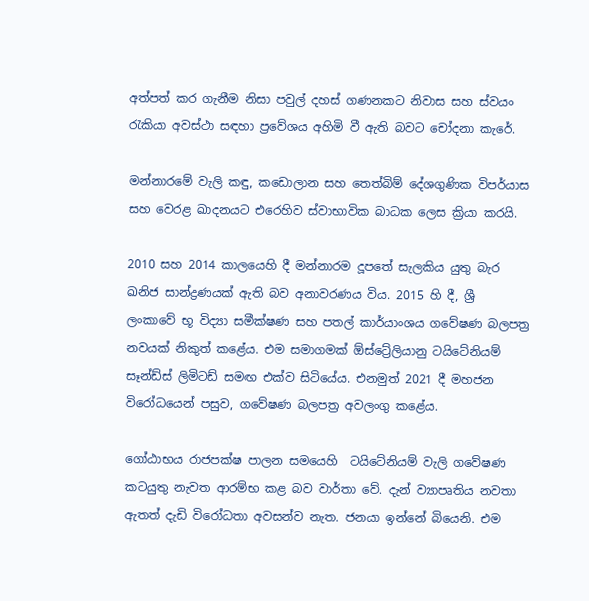අත්පත් කර ගැනීම නිසා පවුල් දහස් ගණනකට නිවාස සහ ස්වයං රැකියා අවස්ථා සඳහා ප්‍රවේශය අහිමි වී ඇති බවට චෝදනා කැරේ.

මන්නාරමේ වැලි කඳු, කඩොලාන සහ තෙත්බිම් දේශගුණික විපර්යාස සහ වෙරළ ඛාදනයට එරෙහිව ස්වාභාවික බාධක ලෙස ක්‍රියා කරයි.

2010 සහ 2014 කාලයෙහි දී මන්නාරම දූපතේ සැලකිය යුතු බැර ඛනිජ සාන්ද්‍රණයක් ඇති බව අනාවරණය විය. 2015 හි දී, ශ්‍රී ලංකාවේ භූ විද්‍යා සමීක්ෂණ සහ පතල් කාර්යාංශය ගවේෂණ බලපත්‍ර නවයක් නිකුත් කළේය. එම සමාගමක් ඕස්ට්‍රේලියානු ටයිටේනියම් සෑන්ඩ්ස් ලිමිටඩ් සමඟ එක්ව සිටියේය. එනමුත් 2021 දී මහජන විරෝධයෙන් පසුව, ගවේෂණ බලපත්‍ර අවලංගු කළේය.

ගෝඨාභය රාජපක්ෂ පාලන සමයෙහි  ටයිටේනියම් වැලි ගවේෂණ කටයුතු නැවත ආරම්භ කළ බව වාර්තා වේ. දැන් ව්‍යාපෘතිය නවතා ඇතත් දැඩි විරෝධතා අවසන්ව නැත. ජනයා ඉන්නේ බියෙනි. එම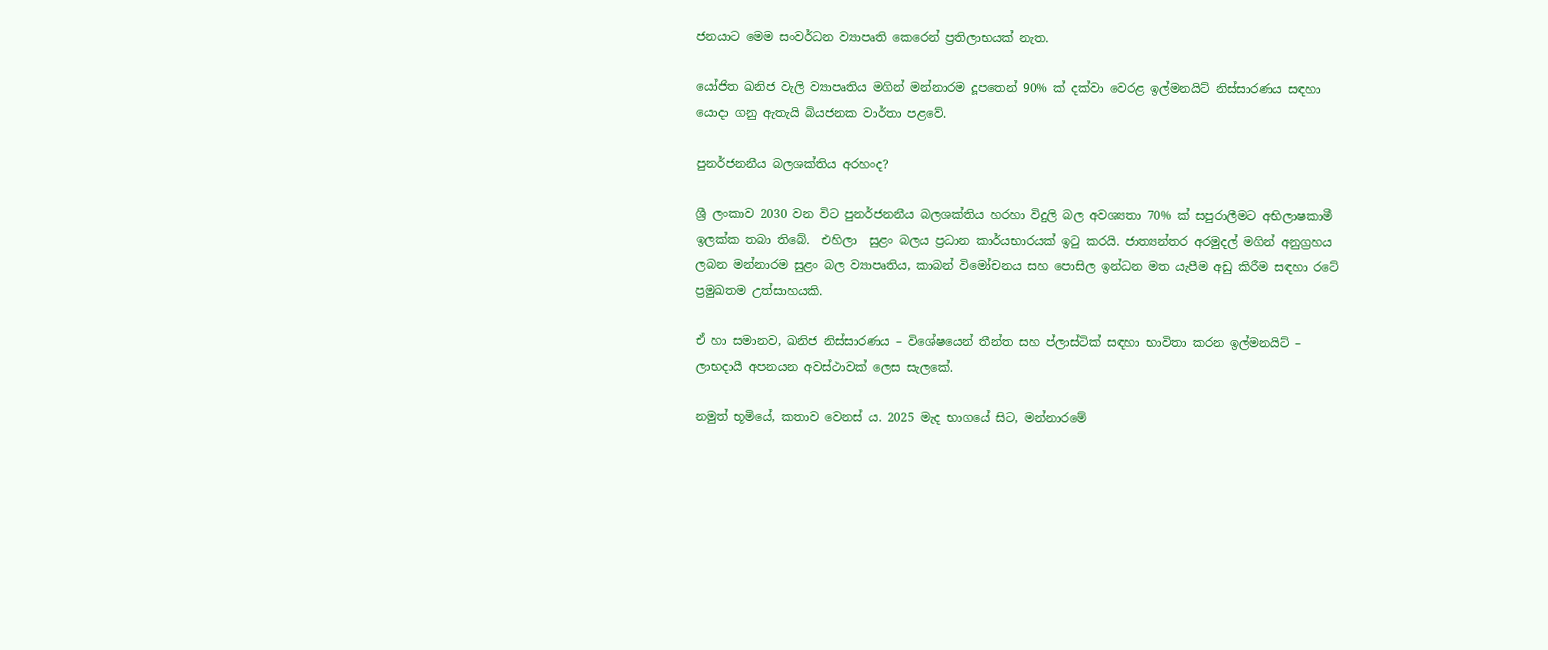ජනයාට මෙම සංවර්ධන ව්‍යාපෘති කෙරෙන් ප්‍රතිලාභයක් නැත.

යෝජිත ඛනිජ වැලි ව්‍යාපෘතිය මගින් මන්නාරම දූපතෙන් 90% ක් දක්වා වෙරළ ඉල්මනයිට් නිස්සාරණය සඳහා යොදා ගනු ඇතැයි බියජනක වාර්තා පළවේ.

පුනර්ජනනීය බලශක්තිය අරහංද?

ශ්‍රී ලංකාව 2030 වන විට පුනර්ජනනීය බලශක්තිය හරහා විදුලි බල අවශ්‍යතා 70% ක් සපුරාලීමට අභිලාෂකාමී ඉලක්ක තබා තිබේ.  එහිලා  සුළං බලය ප්‍රධාන කාර්යභාරයක් ඉටු කරයි. ජාත්‍යන්තර අරමුදල් මගින් අනුග්‍රහය ලබන මන්නාරම සුළං බල ව්‍යාපෘතිය, කාබන් විමෝචනය සහ පොසිල ඉන්ධන මත යැපීම අඩු කිරීම සඳහා රටේ ප්‍රමුඛතම උත්සාහයකි.

ඒ හා සමානව, ඛනිජ නිස්සාරණය – විශේෂයෙන් තීන්ත සහ ප්ලාස්ටික් සඳහා භාවිතා කරන ඉල්මනයිට් – ලාභදායී අපනයන අවස්ථාවක් ලෙස සැලකේ.

නමුත් භූමියේ, කතාව වෙනස් ය. 2025 මැද භාගයේ සිට, මන්නාරමේ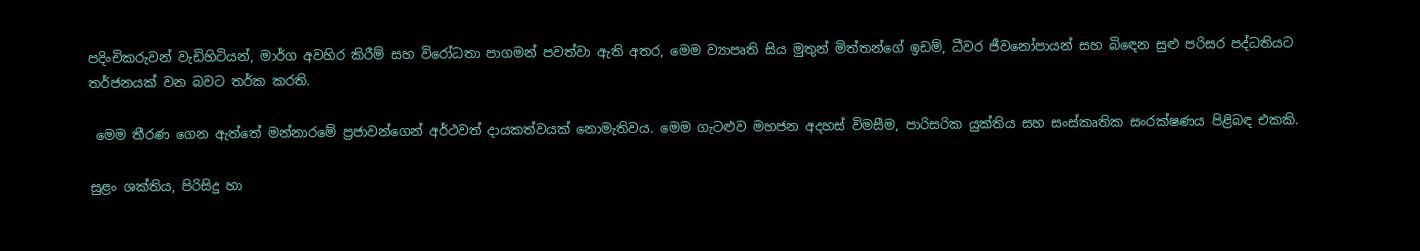පදිංචිකරුවන් වැඩිහිටියන්, මාර්ග අවහිර කිරීම් සහ විරෝධතා පාගමන් පවත්වා ඇති අතර, මෙම ව්‍යාපෘති සිය මුතුන් මිත්තන්ගේ ඉඩම්, ධීවර ජීවනෝපායන් සහ බිඳෙන සුළු පරිසර පද්ධතියට තර්ජනයක් වන බවට තර්ක කරති.

 මෙම තීරණ ගෙන ඇත්තේ මන්නාරමේ ප්‍රජාවන්ගෙන් අර්ථවත් දායකත්වයක් නොමැතිවය. මෙම ගැටළුව මහජන අදහස් විමසීම, පාරිසරික යුක්තිය සහ සංස්කෘතික සංරක්ෂණය පිළිබඳ එකකි.

සුළං ශක්තිය, පිරිසිදු හා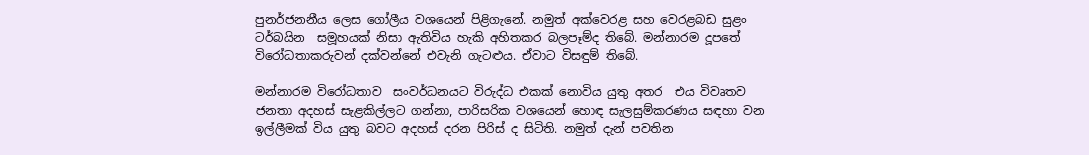පුනර්ජනනීය ලෙස ගෝලීය වශයෙන් පිළිගැනේ. නමුත් අක්වෙරළ සහ වෙරළබඩ සුළං ටර්බයින  සමූහයක් නිසා ඇතිවිය හැකි අහිතකර බලපෑම්ද තිබේ. මන්නාරම දූපතේ විරෝධතාකරුවන් දක්වන්නේ එවැනි ගැටළුය. ඒවාට විසඳුම් තිබේ.

මන්නාරම විරෝධතාව  සංවර්ධනයට විරුද්ධ එකක් නොවිය යුතු අතර  එය විවෘතව ජනතා අදහස් සැළකිල්ලට ගන්නා, පාරිසරික වශයෙන් හොඳ සැලසුම්කරණය සඳහා වන ඉල්ලීමක් විය යුතු බවට අදහස් දරන පිරිස් ද සිටිති. නමුත් දැන් පවතින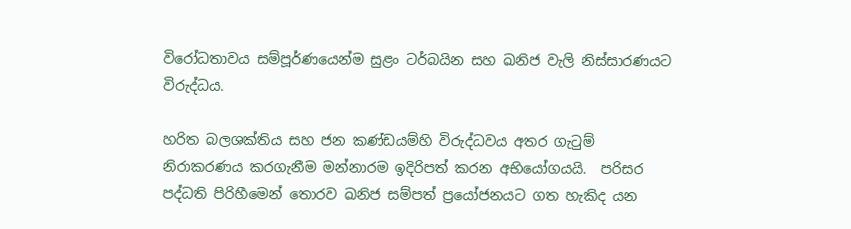විරෝධතාවය සම්පූර්ණයෙන්ම සුළං ටර්බයින සහ ඛනිජ වැලි නිස්සාරණයට විරුද්ධය.

හරිත බලශක්තිය සහ ජන කණ්ඩයම්හි විරුද්ධවය අතර ගැටුම් නිරාකරණය කරගැනීම මන්නාරම ඉදිරිපත් කරන අභියෝගයයි.  පරිසර පද්ධති පිරිහීමෙන් තොරව ඛනිජ සම්පත් ප්‍රයෝජනයට ගත හැකිද යන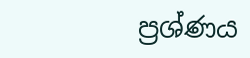ප්‍රශ්ණය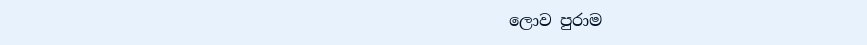ලොව පුරාම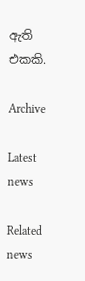ඇති එකකි.

Archive

Latest news

Related news